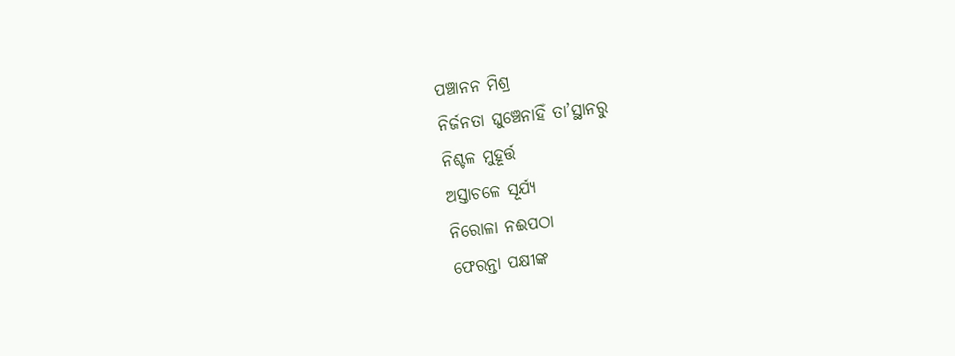ପଞ୍ଚାନନ ମିଶ୍ର
ନିର୍ଜନତା ଘୁଞ୍ଚେନାହିଁ ତା’ସ୍ଥାନରୁ
ନିଶ୍ଚଳ ମୁହୂର୍ତ୍ତ
ଅସ୍ତାଚଳେ ସୂର୍ଯ୍ୟ
ନିରୋଳା ନଈପଠା
ଫେରନ୍ତା ପକ୍ଷୀଙ୍କ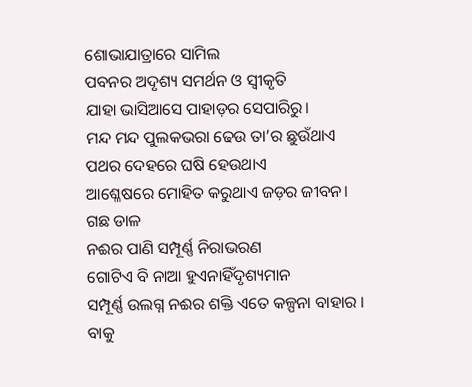ଶୋଭାଯାତ୍ରାରେ ସାମିଲ
ପବନର ଅଦୃଶ୍ୟ ସମର୍ଥନ ଓ ସ୍ୱୀକୃତି
ଯାହା ଭାସିଆସେ ପାହାଡ଼ର ସେପାରିରୁ।
ମନ୍ଦ ମନ୍ଦ ପୁଲକଭରା ଢେଉ ତା’ର ଛୁଉଁଥାଏ
ପଥର ଦେହରେ ଘଷି ହେଉଥାଏ
ଆଶ୍ଳେଷରେ ମୋହିତ କରୁଥାଏ ଜଡ଼ର ଜୀବନ।
ଗଛ ଡାଳ
ନଈର ପାଣି ସମ୍ପୂର୍ଣ୍ଣ ନିରାଭରଣ
ଗୋଟିଏ ବି ନାଆ ହୁଏନାହିଁଦୃଶ୍ୟମାନ
ସମ୍ପୂର୍ଣ୍ଣ ଉଲଗ୍ନ ନଈର ଶକ୍ତି ଏତେ କଳ୍ପନା ବାହାର ।
ବାକୁ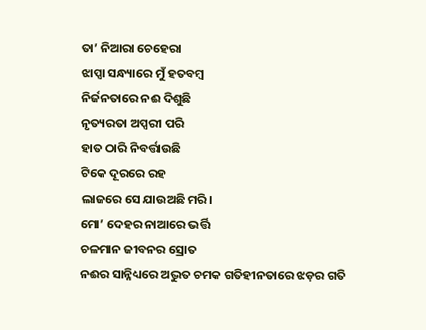ତା’ ନିଆରା ଚେହେରା
ଝାପ୍ସା ସନ୍ଧ୍ୟାରେ ମୁଁ ହତବମ୍ବ
ନିର୍ଜନତାରେ ନଈ ଦିଶୁଛି
ନୃତ୍ୟରତା ଅପ୍ସରୀ ପରି
ହାତ ଠାରି ନିବର୍ତ୍ତାଉଛି
ଟିକେ ଦୂରରେ ରହ
ଲାଜରେ ସେ ଯାଉଅଛି ମରି।
ମୋ’ ଦେହର ନାଆରେ ଭର୍ତ୍ତି
ଚଳମାନ ଜୀବନର ସ୍ରୋତ
ନଈର ସାନ୍ନିଧ୍ୟରେ ଅଦ୍ଭୁତ ଚମକ ଗତିହୀନତାରେ ଝଡ଼ର ଗତି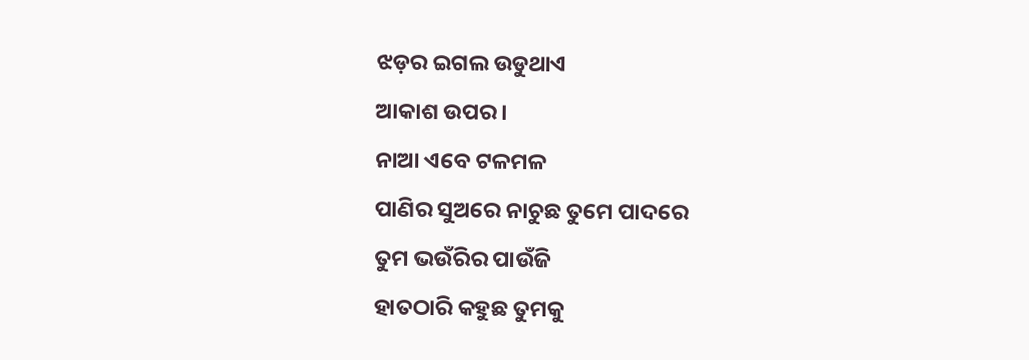ଝଡ଼ର ଇଗଲ ଉଡୁଥାଏ
ଆକାଶ ଉପର।
ନାଆ ଏବେ ଟଳମଳ
ପାଣିର ସୁଅରେ ନାଚୁଛ ତୁମେ ପାଦରେ
ତୁମ ଭଉଁରିର ପାଉଁଜି
ହାତଠାରି କହୁଛ ତୁମକୁ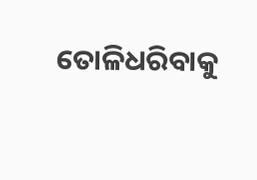ତୋଳିଧରିବାକୁ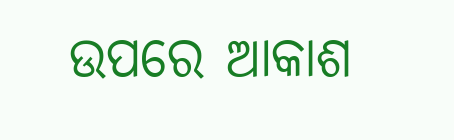ଉପରେ ଆକାଶ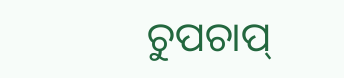ଚୁପଚାପ୍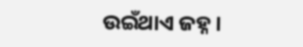ଉଇଁଥାଏ ଜହ୍ନ।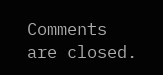Comments are closed.